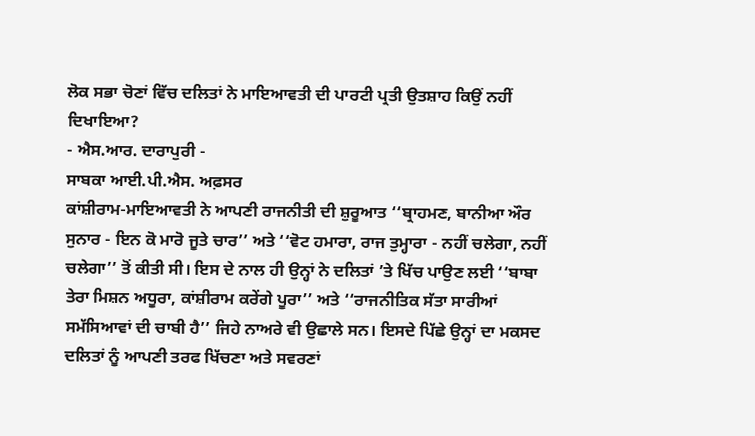ਲੋਕ ਸਭਾ ਚੋਣਾਂ ਵਿੱਚ ਦਲਿਤਾਂ ਨੇ ਮਾਇਆਵਤੀ ਦੀ ਪਾਰਟੀ ਪ੍ਰਤੀ ਉਤਸ਼ਾਹ ਕਿਉਂ ਨਹੀਂ ਦਿਖਾਇਆ?
- ਐਸ.ਆਰ. ਦਾਰਾਪੁਰੀ -
ਸਾਬਕਾ ਆਈ.ਪੀ.ਐਸ. ਅਫ਼ਸਰ
ਕਾਂਸ਼ੀਰਾਮ-ਮਾਇਆਵਤੀ ਨੇ ਆਪਣੀ ਰਾਜਨੀਤੀ ਦੀ ਸ਼ੁਰੂਆਤ ‘‘ਬ੍ਰਾਹਮਣ, ਬਾਨੀਆ ਔਰ ਸੁਨਾਰ - ਇਨ ਕੋ ਮਾਰੋ ਜੂਤੇ ਚਾਰ’’ ਅਤੇ ‘‘ਵੋਟ ਹਮਾਰਾ, ਰਾਜ ਤੁਮ੍ਹਾਰਾ - ਨਹੀਂ ਚਲੇਗਾ, ਨਹੀਂ ਚਲੇਗਾ’’ ਤੋਂ ਕੀਤੀ ਸੀ। ਇਸ ਦੇ ਨਾਲ ਹੀ ਉਨ੍ਹਾਂ ਨੇ ਦਲਿਤਾਂ ’ਤੇ ਖਿੱਚ ਪਾਉਣ ਲਈ ‘‘ਬਾਬਾ ਤੇਰਾ ਮਿਸ਼ਨ ਅਧੂਰਾ, ਕਾਂਸ਼ੀਰਾਮ ਕਰੇਂਗੇ ਪੂਰਾ’’ ਅਤੇ ‘‘ਰਾਜਨੀਤਿਕ ਸੱਤਾ ਸਾਰੀਆਂ ਸਮੱਸਿਆਵਾਂ ਦੀ ਚਾਬੀ ਹੈ’’ ਜਿਹੇ ਨਾਅਰੇ ਵੀ ਉਛਾਲੇ ਸਨ। ਇਸਦੇ ਪਿੱਛੇ ਉਨ੍ਹਾਂ ਦਾ ਮਕਸਦ ਦਲਿਤਾਂ ਨੂੰ ਆਪਣੀ ਤਰਫ ਖਿੱਚਣਾ ਅਤੇ ਸਵਰਣਾਂ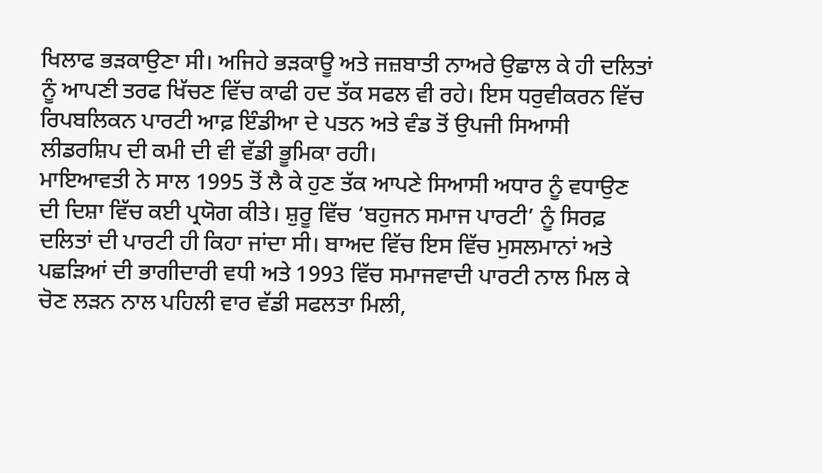ਖਿਲਾਫ ਭੜਕਾਉਣਾ ਸੀ। ਅਜਿਹੇ ਭੜਕਾਊ ਅਤੇ ਜਜ਼ਬਾਤੀ ਨਾਅਰੇ ਉਛਾਲ ਕੇ ਹੀ ਦਲਿਤਾਂ ਨੂੰ ਆਪਣੀ ਤਰਫ ਖਿੱਚਣ ਵਿੱਚ ਕਾਫੀ ਹਦ ਤੱਕ ਸਫਲ ਵੀ ਰਹੇ। ਇਸ ਧਰੁਵੀਕਰਨ ਵਿੱਚ ਰਿਪਬਲਿਕਨ ਪਾਰਟੀ ਆਫ਼ ਇੰਡੀਆ ਦੇ ਪਤਨ ਅਤੇ ਵੰਡ ਤੋਂ ਉਪਜੀ ਸਿਆਸੀ ਲੀਡਰਸ਼ਿਪ ਦੀ ਕਮੀ ਦੀ ਵੀ ਵੱਡੀ ਭੂਮਿਕਾ ਰਹੀ।
ਮਾਇਆਵਤੀ ਨੇ ਸਾਲ 1995 ਤੋਂ ਲੈ ਕੇ ਹੁਣ ਤੱਕ ਆਪਣੇ ਸਿਆਸੀ ਅਧਾਰ ਨੂੰ ਵਧਾਉਣ ਦੀ ਦਿਸ਼ਾ ਵਿੱਚ ਕਈ ਪ੍ਰਯੋਗ ਕੀਤੇ। ਸ਼ੁਰੂ ਵਿੱਚ ‘ਬਹੁਜਨ ਸਮਾਜ ਪਾਰਟੀ’ ਨੂੰ ਸਿਰਫ਼ ਦਲਿਤਾਂ ਦੀ ਪਾਰਟੀ ਹੀ ਕਿਹਾ ਜਾਂਦਾ ਸੀ। ਬਾਅਦ ਵਿੱਚ ਇਸ ਵਿੱਚ ਮੁਸਲਮਾਨਾਂ ਅਤੇ ਪਛੜਿਆਂ ਦੀ ਭਾਗੀਦਾਰੀ ਵਧੀ ਅਤੇ 1993 ਵਿੱਚ ਸਮਾਜਵਾਦੀ ਪਾਰਟੀ ਨਾਲ ਮਿਲ ਕੇ ਚੋਣ ਲੜਨ ਨਾਲ ਪਹਿਲੀ ਵਾਰ ਵੱਡੀ ਸਫਲਤਾ ਮਿਲੀ,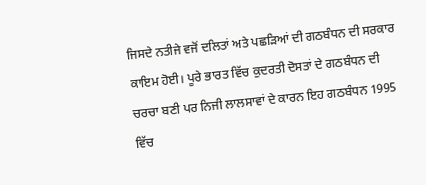ਜਿਸਦੇ ਨਤੀਜੇ ਵਜੋਂ ਦਲਿਤਾਂ ਅਤੇ ਪਛੜਿਆਂ ਦੀ ਗਠਬੰਧਨ ਦੀ ਸਰਕਾਰ ਕਾਇਮ ਹੋਈ। ਪੂਰੇ ਭਾਰਤ ਵਿੱਚ ਕੁਦਰਤੀ ਦੋਸਤਾਂ ਦੇ ਗਠਬੰਧਨ ਦੀ ਚਰਚਾ ਬਣੀ ਪਰ ਨਿਜੀ ਲਾਲਸਾਵਾਂ ਦੇ ਕਾਰਨ ਇਹ ਗਠਬੰਧਨ 1995 ਵਿੱਚ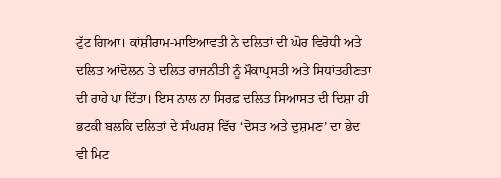ਟੁੱਟ ਗਿਆ। ਕਾਂਸ਼ੀਰਾਮ-ਮਾਇਆਵਤੀ ਨੇ ਦਲਿਤਾਂ ਦੀ ਘੋਰ ਵਿਰੋਧੀ ਅਤੇ ਦਲਿਤ ਆਂਦੋਲਨ ਤੇ ਦਲਿਤ ਰਾਜਨੀਤੀ ਨੂੰ ਮੌਕਾਪ੍ਰਸਤੀ ਅਤੇ ਸਿਧਾਂਤਹੀਣਤਾ ਦੀ ਰਾਹੇ ਪਾ ਦਿੱਤਾ। ਇਸ ਨਾਲ ਨਾ ਸਿਰਫ਼ ਦਲਿਤ ਸਿਆਸਤ ਦੀ ਦਿਸ਼ਾ ਹੀ ਭਟਕੀ ਬਲਕਿ ਦਲਿਤਾਂ ਦੇ ਸੰਘਰਸ਼ ਵਿੱਚ ‘ਦੋਸਤ ਅਤੇ ਦੁਸ਼ਮਣ’ ਦਾ ਭੇਦ ਵੀ ਮਿਟ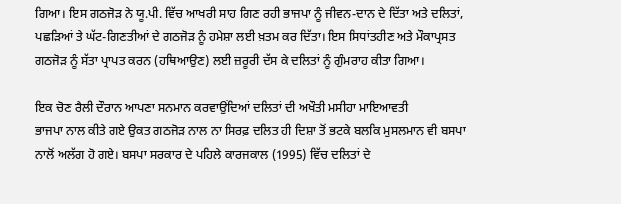ਗਿਆ। ਇਸ ਗਠਜੋੜ ਨੇ ਯੂ.ਪੀ. ਵਿੱਚ ਆਖਰੀ ਸਾਹ ਗਿਣ ਰਹੀ ਭਾਜਪਾ ਨੂੰ ਜੀਵਨ-ਦਾਨ ਦੇ ਦਿੱਤਾ ਅਤੇ ਦਲਿਤਾਂ, ਪਛੜਿਆਂ ਤੇ ਘੱਟ-ਗਿਣਤੀਆਂ ਦੇ ਗਠਜੋੜ ਨੂੰ ਹਮੇਸ਼ਾ ਲਈ ਖ਼ਤਮ ਕਰ ਦਿੱਤਾ। ਇਸ ਸਿਧਾਂਤਹੀਣ ਅਤੇ ਮੌਕਾਪ੍ਰਸਤ ਗਠਜੋੜ ਨੂੰ ਸੱਤਾ ਪ੍ਰਾਪਤ ਕਰਨ (ਹਥਿਆਉਣ) ਲਈ ਜ਼ਰੂਰੀ ਦੱਸ ਕੇ ਦਲਿਤਾਂ ਨੂੰ ਗੁੰਮਰਾਹ ਕੀਤਾ ਗਿਆ।

ਇਕ ਚੋਣ ਰੈਲੀ ਦੌਰਾਨ ਆਪਣਾ ਸਨਮਾਨ ਕਰਵਾਉਂਦਿਆਂ ਦਲਿਤਾਂ ਦੀ ਅਖੌਤੀ ਮਸੀਹਾ ਮਾਇਆਵਤੀ
ਭਾਜਪਾ ਨਾਲ ਕੀਤੇ ਗਏ ਉਕਤ ਗਠਜੋੜ ਨਾਲ ਨਾ ਸਿਰਫ਼ ਦਲਿਤ ਹੀ ਦਿਸ਼ਾ ਤੋਂ ਭਟਕੇ ਬਲਕਿ ਮੁਸਲਮਾਨ ਵੀ ਬਸਪਾ ਨਾਲੋਂ ਅਲੱਗ ਹੋ ਗਏ। ਬਸਪਾ ਸਰਕਾਰ ਦੇ ਪਹਿਲੇ ਕਾਰਜਕਾਲ (1995) ਵਿੱਚ ਦਲਿਤਾਂ ਦੇ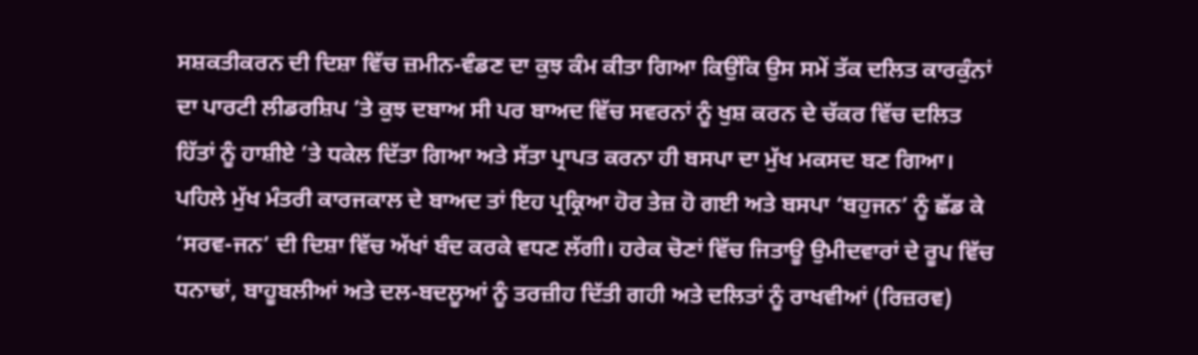ਸਸ਼ਕਤੀਕਰਨ ਦੀ ਦਿਸ਼ਾ ਵਿੱਚ ਜ਼ਮੀਨ-ਵੰਡਣ ਦਾ ਕੁਝ ਕੰਮ ਕੀਤਾ ਗਿਆ ਕਿਉਂਕਿ ਉਸ ਸਮੇਂ ਤੱਕ ਦਲਿਤ ਕਾਰਕੁੰਨਾਂ ਦਾ ਪਾਰਟੀ ਲੀਡਰਸ਼ਿਪ ’ਤੇ ਕੁਝ ਦਬਾਅ ਸੀ ਪਰ ਬਾਅਦ ਵਿੱਚ ਸਵਰਨਾਂ ਨੂੰ ਖੁਸ਼ ਕਰਨ ਦੇ ਚੱਕਰ ਵਿੱਚ ਦਲਿਤ ਹਿੱਤਾਂ ਨੂੰ ਹਾਸ਼ੀਏ ’ਤੇ ਧਕੇਲ ਦਿੱਤਾ ਗਿਆ ਅਤੇ ਸੱਤਾ ਪ੍ਰਾਪਤ ਕਰਨਾ ਹੀ ਬਸਪਾ ਦਾ ਮੁੱਖ ਮਕਸਦ ਬਣ ਗਿਆ। ਪਹਿਲੇ ਮੁੱਖ ਮੰਤਰੀ ਕਾਰਜਕਾਲ ਦੇ ਬਾਅਦ ਤਾਂ ਇਹ ਪ੍ਰਕ੍ਰਿਆ ਹੋਰ ਤੇਜ਼ ਹੋ ਗਈ ਅਤੇ ਬਸਪਾ ‘ਬਹੁਜਨ’ ਨੂੰ ਛੱਡ ਕੇ ‘ਸਰਵ-ਜਨ’ ਦੀ ਦਿਸ਼ਾ ਵਿੱਚ ਅੱਖਾਂ ਬੰਦ ਕਰਕੇ ਵਧਣ ਲੱਗੀ। ਹਰੇਕ ਚੋਣਾਂ ਵਿੱਚ ਜਿਤਾਊ ਉਮੀਦਵਾਰਾਂ ਦੇ ਰੂਪ ਵਿੱਚ ਧਨਾਢਾਂ, ਬਾਹੂਬਲੀਆਂ ਅਤੇ ਦਲ-ਬਦਲੂਆਂ ਨੂੰ ਤਰਜ਼ੀਹ ਦਿੱਤੀ ਗਹੀ ਅਤੇ ਦਲਿਤਾਂ ਨੂੰ ਰਾਖਵੀਆਂ (ਰਿਜ਼ਰਵ)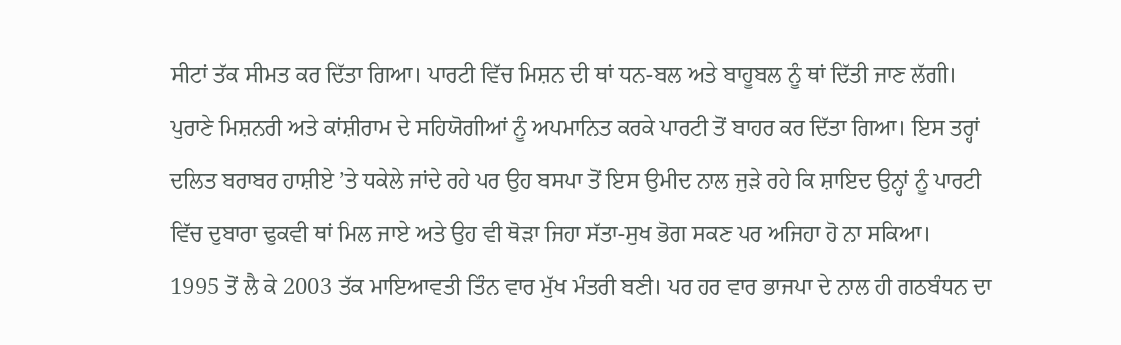ਸੀਟਾਂ ਤੱਕ ਸੀਮਤ ਕਰ ਦਿੱਤਾ ਗਿਆ। ਪਾਰਟੀ ਵਿੱਚ ਮਿਸ਼ਨ ਦੀ ਥਾਂ ਧਨ-ਬਲ ਅਤੇ ਬਾਹੂਬਲ ਨੂੰ ਥਾਂ ਦਿੱਤੀ ਜਾਣ ਲੱਗੀ। ਪੁਰਾਣੇ ਮਿਸ਼ਨਰੀ ਅਤੇ ਕਾਂਸ਼ੀਰਾਮ ਦੇ ਸਹਿਯੋਗੀਆਂ ਨੂੰ ਅਪਮਾਨਿਤ ਕਰਕੇ ਪਾਰਟੀ ਤੋਂ ਬਾਹਰ ਕਰ ਦਿੱਤਾ ਗਿਆ। ਇਸ ਤਰ੍ਹਾਂ ਦਲਿਤ ਬਰਾਬਰ ਹਾਸ਼ੀਏ ’ਤੇ ਧਕੇਲੇ ਜਾਂਦੇ ਰਹੇ ਪਰ ਉਹ ਬਸਪਾ ਤੋਂ ਇਸ ਉਮੀਦ ਨਾਲ ਜੁੜੇ ਰਹੇ ਕਿ ਸ਼ਾਇਦ ਉਨ੍ਹਾਂ ਨੂੰ ਪਾਰਟੀ ਵਿੱਚ ਦੁਬਾਰਾ ਢੁਕਵੀ ਥਾਂ ਮਿਲ ਜਾਏ ਅਤੇ ਉਹ ਵੀ ਥੋੜਾ ਜਿਹਾ ਸੱਤਾ-ਸੁਖ ਭੋਗ ਸਕਣ ਪਰ ਅਜਿਹਾ ਹੋ ਨਾ ਸਕਿਆ।
1995 ਤੋਂ ਲੈ ਕੇ 2003 ਤੱਕ ਮਾਇਆਵਤੀ ਤਿੰਨ ਵਾਰ ਮੁੱਖ ਮੰਤਰੀ ਬਣੀ। ਪਰ ਹਰ ਵਾਰ ਭਾਜਪਾ ਦੇ ਨਾਲ ਹੀ ਗਠਬੰਧਨ ਦਾ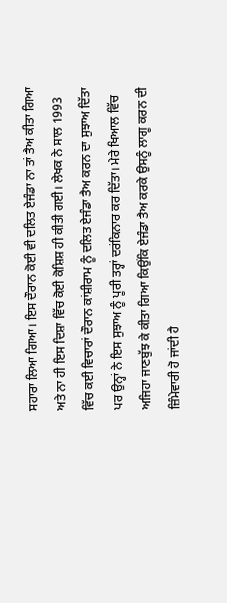ਸਹਾਰਾ ਲਿਆ ਗਿਆ। ਇਸ ਦੌਰਾਨ ਕੋਈ ਵੀ ਦਲਿਤ ਏਜੰਡਾ ਨਾ ਤਾਂ ਤੈਅ ਕੀਤਾ ਗਿਆ ਅਤੇ ਨਾ ਹੀ ਇਸ ਦਿਸ਼ਾ ਵਿੱਚ ਕੋਈ ਕੋਸ਼ਿਸ਼ ਹੀ ਕੀਤੀ ਗਈ। ਲੇਖਕ ਨੇ ਸਾਲ 1993 ਵਿੱਚ ਕਈ ਵਿਚਾਰਾਂ ਦੌਰਾਨ ਕਾਂਸ਼ੀਰਾਮ ਨੂੰ ਦਲਿਤ ਏਜੰਡਾ ਤੈਅ ਕਰਨ ਦਾ ਸੁਝਾਅ ਦਿੱਤਾ ਪਰ ਉਨ੍ਹਾਂ ਨੇ ਇਸ ਸੁਝਾਅ ਨੂੰ ਪੂਰੀ ਤਰ੍ਹਾਂ ਦਰਂਕਿਨਾਰ ਕਰ ਦਿੱਤਾ। ਮੇਰੇ ਖਿਆਲ ਵਿੱਚ ਅਜਿਹਾ ਜਾਣਬੁੱਝ ਕੇ ਕੀਤਾ ਗਿਆ ਕਿਉਂਕਿ ਏਜੰਡਾ ਤੈਅ ਕਰਕੇ ਉਸਨੂੰ ਲਾਗੂ ਕਰਨ ਦੀ ਜ਼ਿੰਮੇਵਾਰੀ ਹੋ ਜਾਂਦੀ ਹੈ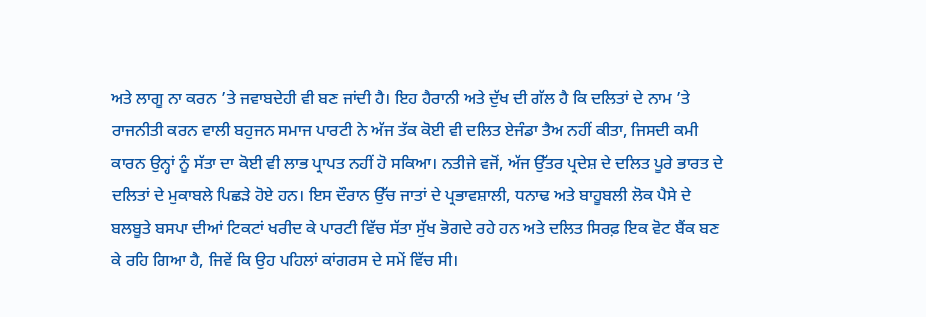ਅਤੇ ਲਾਗੂ ਨਾ ਕਰਨ ’ਤੇ ਜਵਾਬਦੇਹੀ ਵੀ ਬਣ ਜਾਂਦੀ ਹੈ। ਇਹ ਹੈਰਾਨੀ ਅਤੇ ਦੁੱਖ ਦੀ ਗੱਲ ਹੈ ਕਿ ਦਲਿਤਾਂ ਦੇ ਨਾਮ ’ਤੇ ਰਾਜਨੀਤੀ ਕਰਨ ਵਾਲੀ ਬਹੁਜਨ ਸਮਾਜ ਪਾਰਟੀ ਨੇ ਅੱਜ ਤੱਕ ਕੋਈ ਵੀ ਦਲਿਤ ਏਜੰਡਾ ਤੈਅ ਨਹੀਂ ਕੀਤਾ, ਜਿਸਦੀ ਕਮੀ ਕਾਰਨ ਉਨ੍ਹਾਂ ਨੂੰ ਸੱਤਾ ਦਾ ਕੋਈ ਵੀ ਲਾਭ ਪ੍ਰਾਪਤ ਨਹੀਂ ਹੋ ਸਕਿਆ। ਨਤੀਜੇ ਵਜੋਂ, ਅੱਜ ਉੱਤਰ ਪ੍ਰਦੇਸ਼ ਦੇ ਦਲਿਤ ਪੂਰੇ ਭਾਰਤ ਦੇ ਦਲਿਤਾਂ ਦੇ ਮੁਕਾਬਲੇ ਪਿਛੜੇ ਹੋਏ ਹਨ। ਇਸ ਦੌਰਾਨ ਉੱਚ ਜਾਤਾਂ ਦੇ ਪ੍ਰਭਾਵਸ਼ਾਲੀ, ਧਨਾਢ ਅਤੇ ਬਾਹੂਬਲੀ ਲੋਕ ਪੈਸੇ ਦੇ ਬਲਬੂਤੇ ਬਸਪਾ ਦੀਆਂ ਟਿਕਟਾਂ ਖਰੀਦ ਕੇ ਪਾਰਟੀ ਵਿੱਚ ਸੱਤਾ ਸੁੱਖ ਭੋਗਦੇ ਰਹੇ ਹਨ ਅਤੇ ਦਲਿਤ ਸਿਰਫ਼ ਇਕ ਵੋਟ ਬੈਂਕ ਬਣ ਕੇ ਰਹਿ ਗਿਆ ਹੈ, ਜਿਵੇਂ ਕਿ ਉਹ ਪਹਿਲਾਂ ਕਾਂਗਰਸ ਦੇ ਸਮੇਂ ਵਿੱਚ ਸੀ।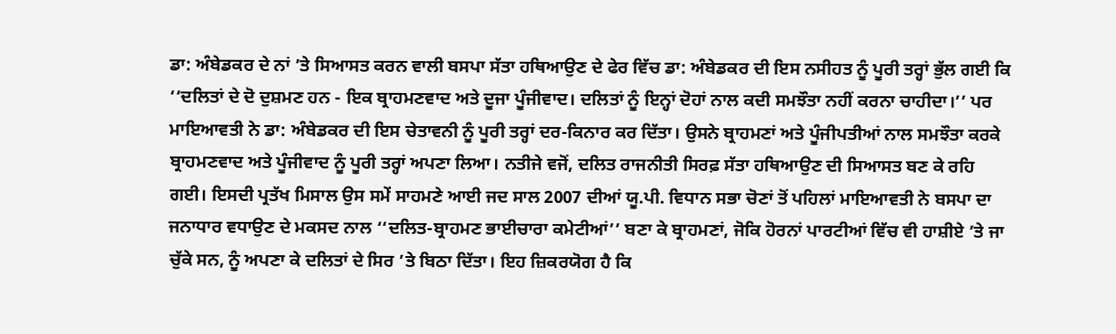ਡਾ: ਅੰਬੇਡਕਰ ਦੇ ਨਾਂ ’ਤੇ ਸਿਆਸਤ ਕਰਨ ਵਾਲੀ ਬਸਪਾ ਸੱਤਾ ਹਥਿਆਉਣ ਦੇ ਫੇਰ ਵਿੱਚ ਡਾ: ਅੰਬੇਡਕਰ ਦੀ ਇਸ ਨਸੀਹਤ ਨੂੰ ਪੂਰੀ ਤਰ੍ਹਾਂ ਭੁੱਲ ਗਈ ਕਿ ‘‘ਦਲਿਤਾਂ ਦੇ ਦੋ ਦੁਸ਼ਮਣ ਹਨ - ਇਕ ਬ੍ਰਾਹਮਣਵਾਦ ਅਤੇ ਦੂਜਾ ਪੂੰਜੀਵਾਦ। ਦਲਿਤਾਂ ਨੂੰ ਇਨ੍ਹਾਂ ਦੋਹਾਂ ਨਾਲ ਕਦੀ ਸਮਝੌਤਾ ਨਹੀਂ ਕਰਨਾ ਚਾਹੀਦਾ।’’ ਪਰ ਮਾਇਆਵਤੀ ਨੇ ਡਾ: ਅੰਬੇਡਕਰ ਦੀ ਇਸ ਚੇਤਾਵਨੀ ਨੂੰ ਪੂਰੀ ਤਰ੍ਹਾਂ ਦਰ-ਕਿਨਾਰ ਕਰ ਦਿੱਤਾ। ਉਸਨੇ ਬ੍ਰਾਹਮਣਾਂ ਅਤੇ ਪੂੰਜੀਪਤੀਆਂ ਨਾਲ ਸਮਝੌਤਾ ਕਰਕੇ ਬ੍ਰਾਹਮਣਵਾਦ ਅਤੇ ਪੂੰਜੀਵਾਦ ਨੂੰ ਪੂਰੀ ਤਰ੍ਹਾਂ ਅਪਣਾ ਲਿਆ। ਨਤੀਜੇ ਵਜੋਂ, ਦਲਿਤ ਰਾਜਨੀਤੀ ਸਿਰਫ਼ ਸੱਤਾ ਹਥਿਆਉਣ ਦੀ ਸਿਆਸਤ ਬਣ ਕੇ ਰਹਿ ਗਈ। ਇਸਦੀ ਪ੍ਰਤੱਖ ਮਿਸਾਲ ਉਸ ਸਮੇਂ ਸਾਹਮਣੇ ਆਈ ਜਦ ਸਾਲ 2007 ਦੀਆਂ ਯੂ.ਪੀ. ਵਿਧਾਨ ਸਭਾ ਚੋਣਾਂ ਤੋਂ ਪਹਿਲਾਂ ਮਾਇਆਵਤੀ ਨੇ ਬਸਪਾ ਦਾ ਜਨਾਧਾਰ ਵਧਾਉਣ ਦੇ ਮਕਸਦ ਨਾਲ ‘‘ਦਲਿਤ-ਬ੍ਰਾਹਮਣ ਭਾਈਚਾਰਾ ਕਮੇਟੀਆਂ’’ ਬਣਾ ਕੇ ਬ੍ਰਾਹਮਣਾਂ, ਜੋਕਿ ਹੋਰਨਾਂ ਪਾਰਟੀਆਂ ਵਿੱਚ ਵੀ ਹਾਸ਼ੀਏ ’ਤੇ ਜਾ ਚੁੱਕੇ ਸਨ, ਨੂੰ ਅਪਣਾ ਕੇ ਦਲਿਤਾਂ ਦੇ ਸਿਰ ’ਤੇ ਬਿਠਾ ਦਿੱਤਾ। ਇਹ ਜ਼ਿਕਰਯੋਗ ਹੈ ਕਿ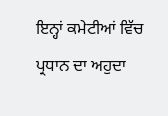ਇਨ੍ਹਾਂ ਕਮੇਟੀਆਂ ਵਿੱਚ ਪ੍ਰਧਾਨ ਦਾ ਅਹੁਦਾ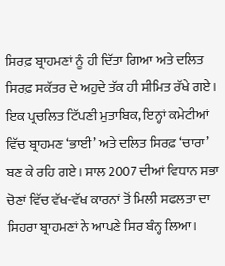ਸਿਰਫ਼ ਬ੍ਰਾਹਮਣਾਂ ਨੂੰ ਹੀ ਦਿੱਤਾ ਗਿਆ ਅਤੇ ਦਲਿਤ ਸਿਰਫ਼ ਸਕੱਤਰ ਦੇ ਅਹੁਦੇ ਤੱਕ ਹੀ ਸੀਮਿਤ ਰੱਖੇ ਗਏ। ਇਕ ਪ੍ਰਚਲਿਤ ਟਿੱਪਣੀ ਮੁਤਾਬਿਕ, ਇਨ੍ਹਾਂ ਕਮੇਟੀਆਂ ਵਿੱਚ ਬ੍ਰਾਹਮਣ ‘ਭਾਈ’ ਅਤੇ ਦਲਿਤ ਸਿਰਫ਼ ‘ਚਾਰਾ’ ਬਣ ਕੇ ਰਹਿ ਗਏ। ਸਾਲ 2007 ਦੀਆਂ ਵਿਧਾਨ ਸਭਾ ਚੋਣਾਂ ਵਿੱਚ ਵੱਖ-ਵੱਖ ਕਾਰਨਾਂ ਤੋਂ ਮਿਲੀ ਸਫਲਤਾ ਦਾ ਸਿਹਰਾ ਬ੍ਰਾਹਮਣਾਂ ਨੇ ਆਪਣੇ ਸਿਰ ਬੰਨ੍ਹ ਲਿਆ।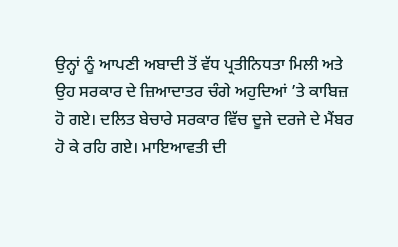ਉਨ੍ਹਾਂ ਨੂੰ ਆਪਣੀ ਅਬਾਦੀ ਤੋਂ ਵੱਧ ਪ੍ਰਤੀਨਿਧਤਾ ਮਿਲੀ ਅਤੇ ਉਹ ਸਰਕਾਰ ਦੇ ਜ਼ਿਆਦਾਤਰ ਚੰਗੇ ਅਹੁਦਿਆਂ ’ਤੇ ਕਾਬਿਜ਼ ਹੋ ਗਏ। ਦਲਿਤ ਬੇਚਾਰੇ ਸਰਕਾਰ ਵਿੱਚ ਦੂਜੇ ਦਰਜੇ ਦੇ ਮੈਂਬਰ ਹੋ ਕੇ ਰਹਿ ਗਏ। ਮਾਇਆਵਤੀ ਦੀ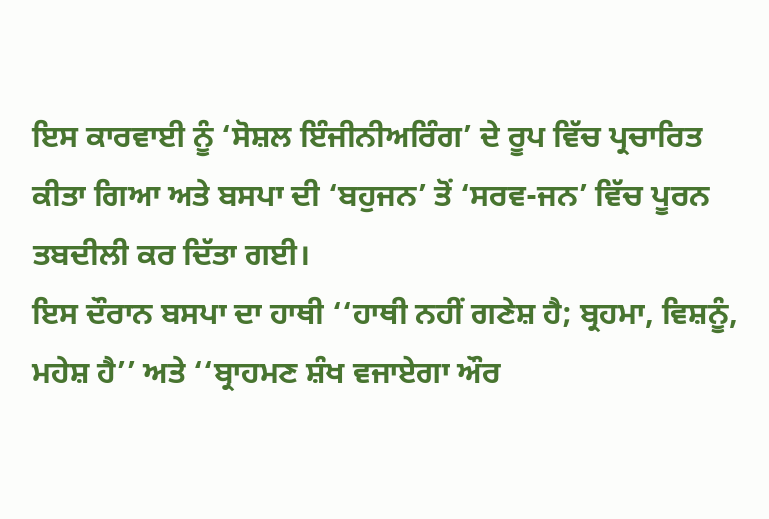ਇਸ ਕਾਰਵਾਈ ਨੂੰ ‘ਸੋਸ਼ਲ ਇੰਜੀਨੀਅਰਿੰਗ’ ਦੇ ਰੂਪ ਵਿੱਚ ਪ੍ਰਚਾਰਿਤ ਕੀਤਾ ਗਿਆ ਅਤੇ ਬਸਪਾ ਦੀ ‘ਬਹੁਜਨ’ ਤੋਂ ‘ਸਰਵ-ਜਨ’ ਵਿੱਚ ਪੂਰਨ ਤਬਦੀਲੀ ਕਰ ਦਿੱਤਾ ਗਈ।
ਇਸ ਦੌਰਾਨ ਬਸਪਾ ਦਾ ਹਾਥੀ ‘‘ਹਾਥੀ ਨਹੀਂ ਗਣੇਸ਼ ਹੈ; ਬ੍ਰਹਮਾ, ਵਿਸ਼ਨੂੰ, ਮਹੇਸ਼ ਹੈ’’ ਅਤੇ ‘‘ਬ੍ਰਾਹਮਣ ਸ਼ੰਖ ਵਜਾਏਗਾ ਔਰ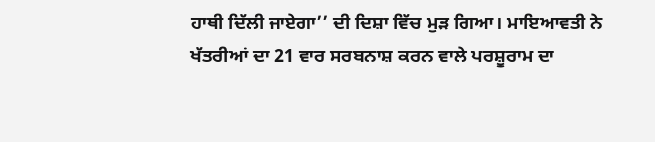ਹਾਥੀ ਦਿੱਲੀ ਜਾਏਗਾ’’ ਦੀ ਦਿਸ਼ਾ ਵਿੱਚ ਮੁੜ ਗਿਆ। ਮਾਇਆਵਤੀ ਨੇ ਖੱਤਰੀਆਂ ਦਾ 21 ਵਾਰ ਸਰਬਨਾਸ਼ ਕਰਨ ਵਾਲੇ ਪਰਸ਼ੂਰਾਮ ਦਾ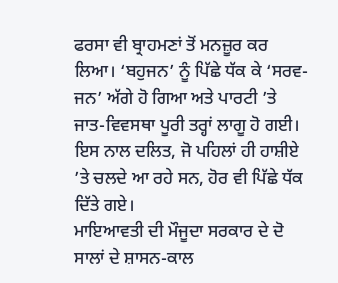ਫਰਸਾ ਵੀ ਬ੍ਰਾਹਮਣਾਂ ਤੋਂ ਮਨਜ਼ੂਰ ਕਰ ਲਿਆ। ‘ਬਹੁਜਨ’ ਨੂੰ ਪਿੱਛੇ ਧੱਕ ਕੇ ‘ਸਰਵ-ਜਨ’ ਅੱਗੇ ਹੋ ਗਿਆ ਅਤੇ ਪਾਰਟੀ ’ਤੇ ਜਾਤ-ਵਿਵਸਥਾ ਪੂਰੀ ਤਰ੍ਹਾਂ ਲਾਗੂ ਹੋ ਗਈ। ਇਸ ਨਾਲ ਦਲਿਤ, ਜੋ ਪਹਿਲਾਂ ਹੀ ਹਾਸ਼ੀਏ ’ਤੇ ਚਲਦੇ ਆ ਰਹੇ ਸਨ, ਹੋਰ ਵੀ ਪਿੱਛੇ ਧੱਕ ਦਿੱਤੇ ਗਏ।
ਮਾਇਆਵਤੀ ਦੀ ਮੌਜੂਦਾ ਸਰਕਾਰ ਦੇ ਦੋ ਸਾਲਾਂ ਦੇ ਸ਼ਾਸਨ-ਕਾਲ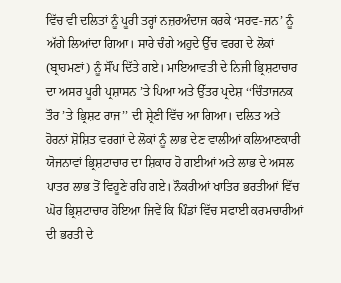ਵਿੱਚ ਵੀ ਦਲਿਤਾਂ ਨੂੰ ਪੂਰੀ ਤਰ੍ਹਾਂ ਨਜ਼ਰਅੰਦਾਜ ਕਰਕੇ ‘ਸਰਵ-ਜਨ’ ਨੂੰ ਅੱਗੇ ਲਿਆਂਦਾ ਗਿਆ। ਸਾਰੇ ਚੰਗੇ ਅਹੁਦੇ ਉੱਚ ਵਰਗ ਦੇ ਲੋਕਾਂ (ਬ੍ਰਾਹਮਣਾਂ) ਨੂੰ ਸੌਂਪ ਦਿੱਤੇ ਗਏ। ਮਾਇਆਵਤੀ ਦੇ ਨਿਜੀ ਭ੍ਰਿਸ਼ਟਾਚਾਰ ਦਾ ਅਸਰ ਪੂਰੀ ਪ੍ਰਸ਼ਾਸਨ ’ਤੇ ਪਿਆ ਅਤੇ ਉੱਤਰ ਪ੍ਰਦੇਸ਼ ‘‘ਚਿੰਤਾਜਨਕ ਤੌਰ ’ਤੇ ਭ੍ਰਿਸ਼ਟ ਰਾਜ’’ ਦੀ ਸ਼੍ਰੇਣੀ ਵਿੱਚ ਆ ਗਿਆ। ਦਲਿਤ ਅਤੇ ਹੋਰਨਾਂ ਸ਼ੋਸ਼ਿਤ ਵਰਗਾਂ ਦੇ ਲੋਕਾਂ ਨੂੰ ਲਾਭ ਦੇਣ ਵਾਲੀਆਂ ਕਲਿਆਣਕਾਰੀ ਯੋਜਨਾਵਾਂ ਭ੍ਰਿਸ਼ਟਾਚਾਰ ਦਾ ਸ਼ਿਕਾਰ ਹੋ ਗਈਆਂ ਅਤੇ ਲਾਭ ਦੇ ਅਸਲ ਪਾਤਰ ਲਾਭ ਤੋਂ ਵਿਹੂਣੇ ਰਹਿ ਗਏ। ਨੌਕਰੀਆਂ ਖਾਤਿਰ ਭਰਤੀਆਂ ਵਿੱਚ ਘੋਰ ਭ੍ਰਿਸ਼ਟਾਚਾਰ ਹੋਇਆ ਜਿਵੇਂ ਕਿ ਪਿੰਡਾਂ ਵਿੱਚ ਸਫਾਈ ਕਰਮਚਾਰੀਆਂ ਦੀ ਭਰਤੀ ਦੇ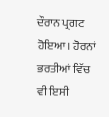ਦੌਰਾਨ ਪ੍ਰਗਟ ਹੋਇਆ। ਹੋਰਨਾਂ ਭਰਤੀਆਂ ਵਿੱਚ ਵੀ ਇਸੀ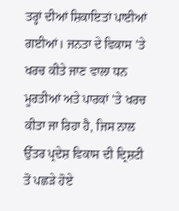ਤਰ੍ਹਾਂ ਦੀਆਂ ਸ਼ਿਕਾਇਤਾਂ ਪਾਈਆਂ ਗਈਆਂ। ਜਨਤਾ ਦੇ ਵਿਕਾਸ ’ਤੇ ਖਰਚ ਕੀਤੇ ਜਾਣ ਵਾਲਾ ਧਨ ਮੂਰਤੀਆਂ ਅਤੇ ਪਾਰਕਾਂ ’ਤੇ ਖਰਚ ਕੀਤਾ ਜਾ ਰਿਹਾ ਹੈ, ਜਿਸ ਨਾਲ ਉੱਤਰ ਪ੍ਰਦੇਸ਼ ਵਿਕਾਸ ਦੀ ਦ੍ਰਿਸ਼ਟੀ ਤੋਂ ਪਛੜੇ ਹੋਏ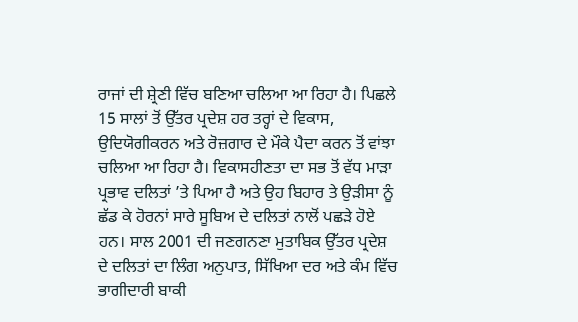ਰਾਜਾਂ ਦੀ ਸ਼੍ਰੇਣੀ ਵਿੱਚ ਬਣਿਆ ਚਲਿਆ ਆ ਰਿਹਾ ਹੈ। ਪਿਛਲੇ 15 ਸਾਲਾਂ ਤੋਂ ਉੱਤਰ ਪ੍ਰਦੇਸ਼ ਹਰ ਤਰ੍ਹਾਂ ਦੇ ਵਿਕਾਸ, ਉਦਿਯੋਗੀਕਰਨ ਅਤੇ ਰੋਜ਼ਗਾਰ ਦੇ ਮੌਕੇ ਪੈਦਾ ਕਰਨ ਤੋਂ ਵਾਂਝਾ ਚਲਿਆ ਆ ਰਿਹਾ ਹੈ। ਵਿਕਾਸਹੀਣਤਾ ਦਾ ਸਭ ਤੋਂ ਵੱਧ ਮਾੜਾ ਪ੍ਰਭਾਵ ਦਲਿਤਾਂ ’ਤੇ ਪਿਆ ਹੈ ਅਤੇ ਉਹ ਬਿਹਾਰ ਤੇ ਉੜੀਸਾ ਨੂੰ ਛੱਡ ਕੇ ਹੋਰਨਾਂ ਸਾਰੇ ਸੂਬਿਅ ਦੇ ਦਲਿਤਾਂ ਨਾਲੋਂ ਪਛੜੇ ਹੋਏ ਹਨ। ਸਾਲ 2001 ਦੀ ਜਣਗਨਣਾ ਮੁਤਾਬਿਕ ਉੱਤਰ ਪ੍ਰਦੇਸ਼ ਦੇ ਦਲਿਤਾਂ ਦਾ ਲਿੰਗ ਅਨੁਪਾਤ, ਸਿੱਖਿਆ ਦਰ ਅਤੇ ਕੰਮ ਵਿੱਚ ਭਾਗੀਦਾਰੀ ਬਾਕੀ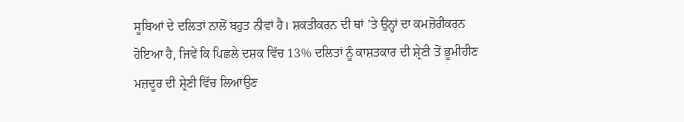ਸੂਬਿਆਂ ਦੇ ਦਲਿਤਾਂ ਨਾਲੋਂ ਬਹੁਤ ਨੀਵਾਂ ਹੈ। ਸ਼ਕਤੀਕਰਨ ਦੀ ਥਾਂ ’ਤੇ ਉਨ੍ਹਾਂ ਦਾ ਕਮਜ਼ੋਰੀਕਰਨ ਹੋਇਆ ਹੈ, ਜਿਵੇਂ ਕਿ ਪਿਛਲੇ ਦਸ਼ਕ ਵਿੱਚ 13% ਦਲਿਤਾਂ ਨੂੰ ਕਾਸ਼ਤਕਾਰ ਦੀ ਸ਼੍ਰੇਣੀ ਤੋਂ ਭੂਮੀਹੀਣ ਮਜ਼ਦੂਰ ਦੀ ਸ਼੍ਰੇਣੀ ਵਿੱਚ ਲਿਆਉਣ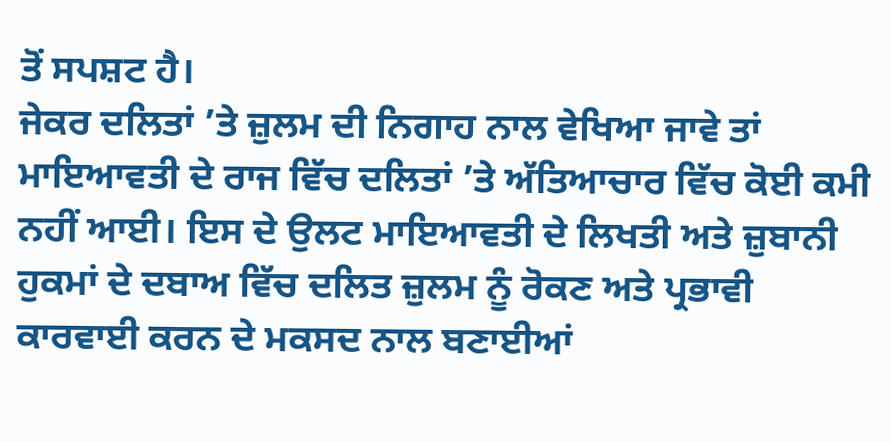ਤੋਂ ਸਪਸ਼ਟ ਹੈ।
ਜੇਕਰ ਦਲਿਤਾਂ ’ਤੇ ਜ਼ੁਲਮ ਦੀ ਨਿਗਾਹ ਨਾਲ ਵੇਖਿਆ ਜਾਵੇ ਤਾਂ ਮਾਇਆਵਤੀ ਦੇ ਰਾਜ ਵਿੱਚ ਦਲਿਤਾਂ ’ਤੇ ਅੱਤਿਆਚਾਰ ਵਿੱਚ ਕੋਈ ਕਮੀ ਨਹੀਂ ਆਈ। ਇਸ ਦੇ ਉਲਟ ਮਾਇਆਵਤੀ ਦੇ ਲਿਖਤੀ ਅਤੇ ਜ਼ੁਬਾਨੀ ਹੁਕਮਾਂ ਦੇ ਦਬਾਅ ਵਿੱਚ ਦਲਿਤ ਜ਼ੁਲਮ ਨੂੰ ਰੋਕਣ ਅਤੇ ਪ੍ਰਭਾਵੀ ਕਾਰਵਾਈ ਕਰਨ ਦੇ ਮਕਸਦ ਨਾਲ ਬਣਾਈਆਂ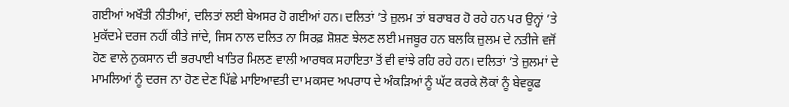ਗਈਆਂ ਅਖੌਤੀ ਨੀਤੀਆਂ, ਦਲਿਤਾਂ ਲਈ ਬੇਅਸਰ ਹੋ ਗਈਆਂ ਹਨ। ਦਲਿਤਾਂ ’ਤੇ ਜ਼ੁਲਮ ਤਾਂ ਬਰਾਬਰ ਹੋ ਰਹੇ ਹਨ ਪਰ ਉਨ੍ਹਾਂ ’ਤੇ ਮੁਕੱਦਮੇ ਦਰਜ ਨਹੀਂ ਕੀਤੇ ਜਾਂਦੇ, ਜਿਸ ਨਾਲ ਦਲਿਤ ਨਾ ਸਿਰਫ਼ ਸ਼ੋਸ਼ਣ ਝੇਲਣ ਲਈ ਮਜਬੂਰ ਹਨ ਬਲਕਿ ਜ਼ੁਲਮ ਦੇ ਨਤੀਜੇ ਵਜੋਂ ਹੋਣ ਵਾਲੇ ਨੁਕਸਾਨ ਦੀ ਭਰਪਾਈ ਖਾਤਿਰ ਮਿਲਣ ਵਾਲੀ ਆਰਥਕ ਸਹਾਇਤਾ ਤੋਂ ਵੀ ਵਾਂਝੇ ਰਹਿ ਰਹੇ ਹਨ। ਦਲਿਤਾਂ ’ਤੇ ਜ਼ੁਲਮਾਂ ਦੇ ਮਾਮਲਿਆਂ ਨੂੰ ਦਰਜ ਨਾ ਹੋਣ ਦੇਣ ਪਿੱਛੇ ਮਾਇਆਵਤੀ ਦਾ ਮਕਸਦ ਅਪਰਾਧ ਦੇ ਅੰਕੜਿਆਂ ਨੂੰ ਘੱਟ ਕਰਕੇ ਲੋਕਾਂ ਨੂੰ ਬੇਵਕੂਫ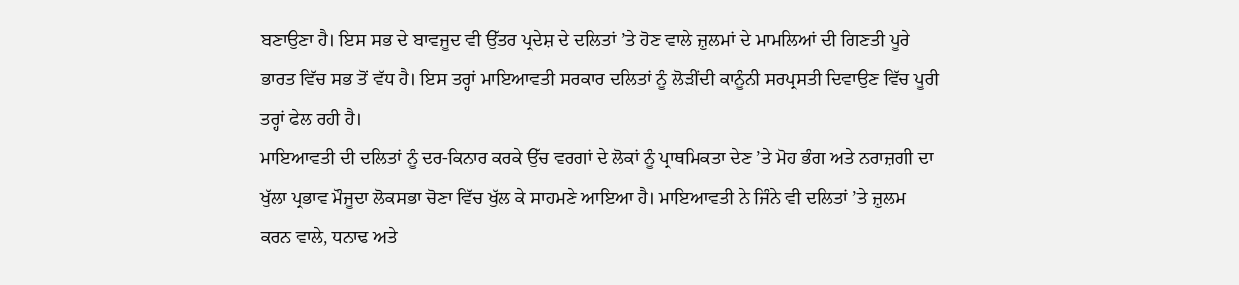ਬਣਾਉਣਾ ਹੈ। ਇਸ ਸਭ ਦੇ ਬਾਵਜੂਦ ਵੀ ਉੱਤਰ ਪ੍ਰਦੇਸ਼ ਦੇ ਦਲਿਤਾਂ ’ਤੇ ਹੋਣ ਵਾਲੇ ਜ਼ੁਲਮਾਂ ਦੇ ਮਾਮਲਿਆਂ ਦੀ ਗਿਣਤੀ ਪੂਰੇ ਭਾਰਤ ਵਿੱਚ ਸਭ ਤੋਂ ਵੱਧ ਹੈ। ਇਸ ਤਰ੍ਹਾਂ ਮਾਇਆਵਤੀ ਸਰਕਾਰ ਦਲਿਤਾਂ ਨੂੰ ਲੋੜੀਂਦੀ ਕਾਨੂੰਨੀ ਸਰਪ੍ਰਸਤੀ ਦਿਵਾਉਣ ਵਿੱਚ ਪੂਰੀ ਤਰ੍ਹਾਂ ਫੇਲ ਰਹੀ ਹੈ।
ਮਾਇਆਵਤੀ ਦੀ ਦਲਿਤਾਂ ਨੂੰ ਦਰ-ਕਿਨਾਰ ਕਰਕੇ ਉੱਚ ਵਰਗਾਂ ਦੇ ਲੋਕਾਂ ਨੂੰ ਪ੍ਰਾਥਮਿਕਤਾ ਦੇਣ ’ਤੇ ਮੋਹ ਭੰਗ ਅਤੇ ਨਰਾਜ਼ਗੀ ਦਾ ਖੁੱਲਾ ਪ੍ਰਭਾਵ ਮੌਜੂਦਾ ਲੋਕਸਭਾ ਚੋਣਾ ਵਿੱਚ ਖੁੱਲ ਕੇ ਸਾਹਮਣੇ ਆਇਆ ਹੈ। ਮਾਇਆਵਤੀ ਨੇ ਜਿੰਨੇ ਵੀ ਦਲਿਤਾਂ ’ਤੇ ਜ਼ੁਲਮ ਕਰਨ ਵਾਲੇ, ਧਨਾਢ ਅਤੇ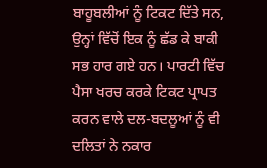ਬਾਹੂਬਲੀਆਂ ਨੂੰ ਟਿਕਟ ਦਿੱਤੇ ਸਨ, ਉਨ੍ਹਾਂ ਵਿੱਚੋਂ ਇਕ ਨੂੰ ਛੱਡ ਕੇ ਬਾਕੀ ਸਭ ਹਾਰ ਗਏ ਹਨ। ਪਾਰਟੀ ਵਿੱਚ ਪੈਸਾ ਖਰਚ ਕਰਕੇ ਟਿਕਟ ਪ੍ਰਾਪਤ ਕਰਨ ਵਾਲੇ ਦਲ-ਬਦਲੂਆਂ ਨੂੰ ਵੀ ਦਲਿਤਾਂ ਨੇ ਨਕਾਰ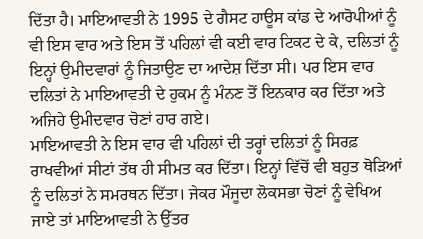ਦਿੱਤਾ ਹੈ। ਮਾਇਆਵਤੀ ਨੇ 1995 ਦੇ ਗੈਸਟ ਹਾਊਸ ਕਾਂਡ ਦੇ ਆਰੋਪੀਆਂ ਨੂੰ ਵੀ ਇਸ ਵਾਰ ਅਤੇ ਇਸ ਤੋਂ ਪਹਿਲਾਂ ਵੀ ਕਈ ਵਾਰ ਟਿਕਟ ਦੇ ਕੇ, ਦਲਿਤਾਂ ਨੂੰ ਇਨ੍ਹਾਂ ਉਮੀਦਵਾਰਾਂ ਨੂੰ ਜਿਤਾਉਣ ਦਾ ਆਦੇਸ਼ ਦਿੱਤਾ ਸੀ। ਪਰ ਇਸ ਵਾਰ ਦਲਿਤਾਂ ਨੇ ਮਾਇਆਵਤੀ ਦੇ ਹੁਕਮ ਨੂੰ ਮੰਨਣ ਤੋਂ ਇਨਕਾਰ ਕਰ ਦਿੱਤਾ ਅਤੇ ਅਜਿਹੇ ਉਮੀਦਵਾਰ ਚੋਣਾਂ ਹਾਰ ਗਏ।
ਮਾਇਆਵਤੀ ਨੇ ਇਸ ਵਾਰ ਵੀ ਪਹਿਲਾਂ ਦੀ ਤਰ੍ਹਾਂ ਦਲਿਤਾਂ ਨੂੰ ਸਿਰਫ਼ ਰਾਖਵੀਆਂ ਸੀਟਾਂ ਤੱਥ ਹੀ ਸੀਮਤ ਕਰ ਦਿੱਤਾ। ਇਨ੍ਹਾਂ ਵਿੱਚੋਂ ਵੀ ਬਹੁਤ ਥੋੜਿਆਂ ਨੂੰ ਦਲਿਤਾਂ ਨੇ ਸਮਰਥਨ ਦਿੱਤਾ। ਜੇਕਰ ਮੌਜੂਦਾ ਲੋਕਸਭਾ ਚੋਣਾਂ ਨੂੰ ਵੇਖਿਅ ਜਾਏ ਤਾਂ ਮਾਇਆਵਤੀ ਨੇ ਉੱਤਰ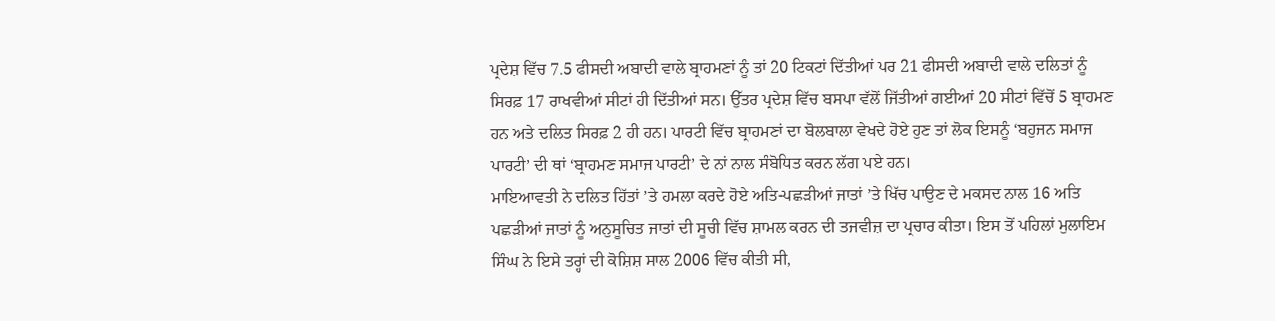ਪ੍ਰਦੇਸ਼ ਵਿੱਚ 7.5 ਫੀਸਦੀ ਅਬਾਦੀ ਵਾਲੇ ਬ੍ਰਾਹਮਣਾਂ ਨੂੰ ਤਾਂ 20 ਟਿਕਟਾਂ ਦਿੱਤੀਆਂ ਪਰ 21 ਫੀਸਦੀ ਅਬਾਦੀ ਵਾਲੇ ਦਲਿਤਾਂ ਨੂੰ ਸਿਰਫ਼ 17 ਰਾਖਵੀਆਂ ਸੀਟਾਂ ਹੀ ਦਿੱਤੀਆਂ ਸਨ। ਉੱਤਰ ਪ੍ਰਦੇਸ਼ ਵਿੱਚ ਬਸਪਾ ਵੱਲੋਂ ਜਿੱਤੀਆਂ ਗਈਆਂ 20 ਸੀਟਾਂ ਵਿੱਚੋਂ 5 ਬ੍ਰਾਹਮਣ ਹਨ ਅਤੇ ਦਲਿਤ ਸਿਰਫ਼ 2 ਹੀ ਹਨ। ਪਾਰਟੀ ਵਿੱਚ ਬ੍ਰਾਹਮਣਾਂ ਦਾ ਬੋਲਬਾਲਾ ਵੇਖਦੇ ਹੋਏ ਹੁਣ ਤਾਂ ਲੋਕ ਇਸਨੂੰ ‘ਬਹੁਜਨ ਸਮਾਜ ਪਾਰਟੀ’ ਦੀ ਥਾਂ ‘ਬ੍ਰਾਹਮਣ ਸਮਾਜ ਪਾਰਟੀ’ ਦੇ ਨਾਂ ਨਾਲ ਸੰਬੋਧਿਤ ਕਰਨ ਲੱਗ ਪਏ ਹਨ।
ਮਾਇਆਵਤੀ ਨੇ ਦਲਿਤ ਹਿੱਤਾਂ ’ਤੇ ਹਮਲਾ ਕਰਦੇ ਹੋਏ ਅਤਿ-ਪਛੜੀਆਂ ਜਾਤਾਂ ’ਤੇ ਖਿੱਚ ਪਾਉਣ ਦੇ ਮਕਸਦ ਨਾਲ 16 ਅਤਿ ਪਛੜੀਆਂ ਜਾਤਾਂ ਨੂੰ ਅਨੁਸੂਚਿਤ ਜਾਤਾਂ ਦੀ ਸੂਚੀ ਵਿੱਚ ਸ਼ਾਮਲ ਕਰਨ ਦੀ ਤਜਵੀਜ਼ ਦਾ ਪ੍ਰਚਾਰ ਕੀਤਾ। ਇਸ ਤੋਂ ਪਹਿਲਾਂ ਮੁਲਾਇਮ ਸਿੰਘ ਨੇ ਇਸੇ ਤਰ੍ਹਾਂ ਦੀ ਕੋਸ਼ਿਸ਼ ਸਾਲ 2006 ਵਿੱਚ ਕੀਤੀ ਸੀ,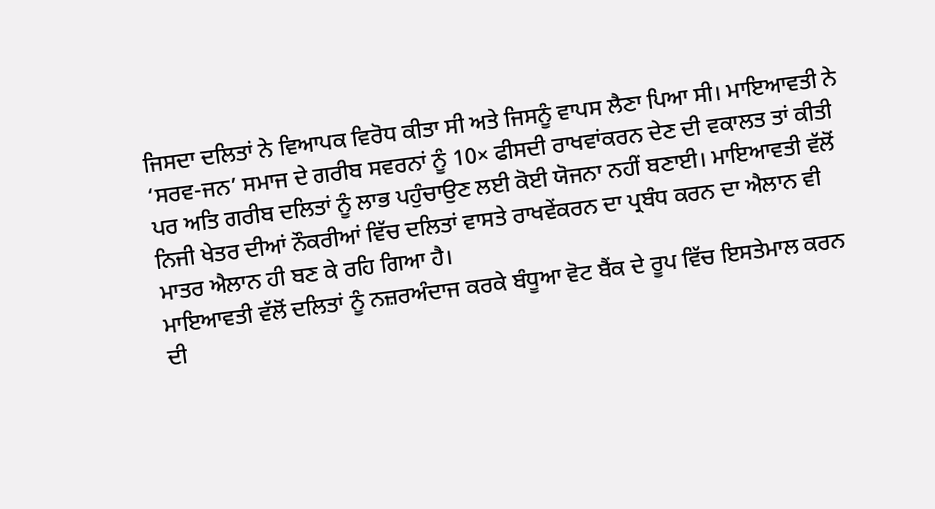ਜਿਸਦਾ ਦਲਿਤਾਂ ਨੇ ਵਿਆਪਕ ਵਿਰੋਧ ਕੀਤਾ ਸੀ ਅਤੇ ਜਿਸਨੂੰ ਵਾਪਸ ਲੈਣਾ ਪਿਆ ਸੀ। ਮਾਇਆਵਤੀ ਨੇ ‘ਸਰਵ-ਜਨ’ ਸਮਾਜ ਦੇ ਗਰੀਬ ਸਵਰਨਾਂ ਨੂੰ 10× ਫੀਸਦੀ ਰਾਖਵਾਂਕਰਨ ਦੇਣ ਦੀ ਵਕਾਲਤ ਤਾਂ ਕੀਤੀ ਪਰ ਅਤਿ ਗਰੀਬ ਦਲਿਤਾਂ ਨੂੰ ਲਾਭ ਪਹੁੰਚਾਉਣ ਲਈ ਕੋਈ ਯੋਜਨਾ ਨਹੀਂ ਬਣਾਈ। ਮਾਇਆਵਤੀ ਵੱਲੋਂ ਨਿਜੀ ਖੇਤਰ ਦੀਆਂ ਨੌਕਰੀਆਂ ਵਿੱਚ ਦਲਿਤਾਂ ਵਾਸਤੇ ਰਾਖਵੇਂਕਰਨ ਦਾ ਪ੍ਰਬੰਧ ਕਰਨ ਦਾ ਐਲਾਨ ਵੀ ਮਾਤਰ ਐਲਾਨ ਹੀ ਬਣ ਕੇ ਰਹਿ ਗਿਆ ਹੈ।
ਮਾਇਆਵਤੀ ਵੱਲੋਂ ਦਲਿਤਾਂ ਨੂੰ ਨਜ਼ਰਅੰਦਾਜ ਕਰਕੇ ਬੰਧੂਆ ਵੋਟ ਬੈਂਕ ਦੇ ਰੂਪ ਵਿੱਚ ਇਸਤੇਮਾਲ ਕਰਨ ਦੀ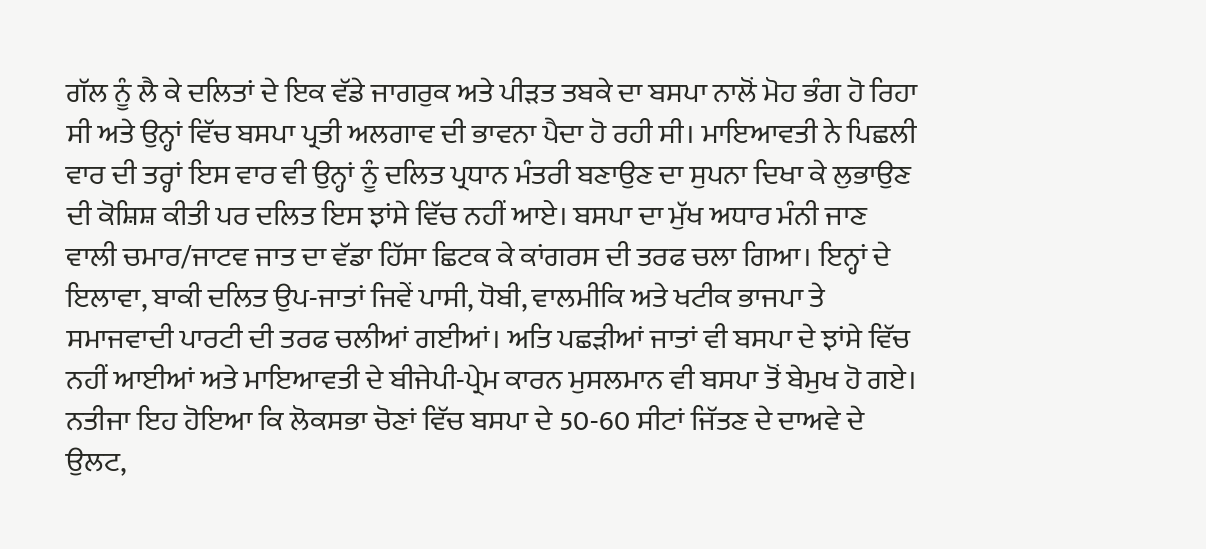ਗੱਲ ਨੂੰ ਲੈ ਕੇ ਦਲਿਤਾਂ ਦੇ ਇਕ ਵੱਡੇ ਜਾਗਰੁਕ ਅਤੇ ਪੀੜਤ ਤਬਕੇ ਦਾ ਬਸਪਾ ਨਾਲੋਂ ਮੋਹ ਭੰਗ ਹੋ ਰਿਹਾ ਸੀ ਅਤੇ ਉਨ੍ਹਾਂ ਵਿੱਚ ਬਸਪਾ ਪ੍ਰਤੀ ਅਲਗਾਵ ਦੀ ਭਾਵਨਾ ਪੈਦਾ ਹੋ ਰਹੀ ਸੀ। ਮਾਇਆਵਤੀ ਨੇ ਪਿਛਲੀ ਵਾਰ ਦੀ ਤਰ੍ਹਾਂ ਇਸ ਵਾਰ ਵੀ ਉਨ੍ਹਾਂ ਨੂੰ ਦਲਿਤ ਪ੍ਰਧਾਨ ਮੰਤਰੀ ਬਣਾਉਣ ਦਾ ਸੁਪਨਾ ਦਿਖਾ ਕੇ ਲੁਭਾਉਣ ਦੀ ਕੋਸ਼ਿਸ਼ ਕੀਤੀ ਪਰ ਦਲਿਤ ਇਸ ਝਾਂਸੇ ਵਿੱਚ ਨਹੀਂ ਆਏ। ਬਸਪਾ ਦਾ ਮੁੱਖ ਅਧਾਰ ਮੰਨੀ ਜਾਣ ਵਾਲੀ ਚਮਾਰ/ਜਾਟਵ ਜਾਤ ਦਾ ਵੱਡਾ ਹਿੱਸਾ ਛਿਟਕ ਕੇ ਕਾਂਗਰਸ ਦੀ ਤਰਫ ਚਲਾ ਗਿਆ। ਇਨ੍ਹਾਂ ਦੇ ਇਲਾਵਾ, ਬਾਕੀ ਦਲਿਤ ਉਪ-ਜਾਤਾਂ ਜਿਵੇਂ ਪਾਸੀ, ਧੋਬੀ, ਵਾਲਮੀਕਿ ਅਤੇ ਖਟੀਕ ਭਾਜਪਾ ਤੇ ਸਮਾਜਵਾਦੀ ਪਾਰਟੀ ਦੀ ਤਰਫ ਚਲੀਆਂ ਗਈਆਂ। ਅਤਿ ਪਛੜੀਆਂ ਜਾਤਾਂ ਵੀ ਬਸਪਾ ਦੇ ਝਾਂਸੇ ਵਿੱਚ ਨਹੀਂ ਆਈਆਂ ਅਤੇ ਮਾਇਆਵਤੀ ਦੇ ਬੀਜੇਪੀ-ਪ੍ਰੇਮ ਕਾਰਨ ਮੁਸਲਮਾਨ ਵੀ ਬਸਪਾ ਤੋਂ ਬੇਮੁਖ ਹੋ ਗਏ। ਨਤੀਜਾ ਇਹ ਹੋਇਆ ਕਿ ਲੋਕਸਭਾ ਚੋਣਾਂ ਵਿੱਚ ਬਸਪਾ ਦੇ 50-60 ਸੀਟਾਂ ਜਿੱਤਣ ਦੇ ਦਾਅਵੇ ਦੇ ਉਲਟ,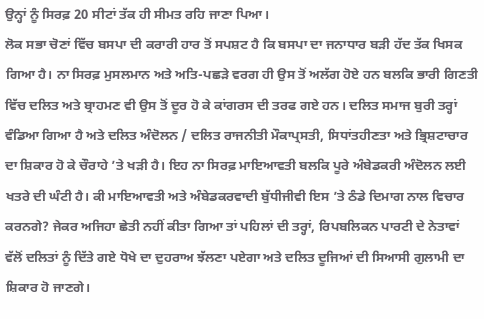ਉਨ੍ਹਾਂ ਨੂੰ ਸਿਰਫ਼ 20 ਸੀਟਾਂ ਤੱਕ ਹੀ ਸੀਮਤ ਰਹਿ ਜਾਣਾ ਪਿਆ।
ਲੋਕ ਸਭਾ ਚੋਣਾਂ ਵਿੱਚ ਬਸਪਾ ਦੀ ਕਰਾਰੀ ਹਾਰ ਤੋਂ ਸਪਸ਼ਟ ਹੈ ਕਿ ਬਸਪਾ ਦਾ ਜਨਾਧਾਰ ਬੜੀ ਹੱਦ ਤੱਕ ਖਿਸਕ ਗਿਆ ਹੈ। ਨਾ ਸਿਰਫ਼ ਮੁਸਲਮਾਨ ਅਤੇ ਅਤਿ-ਪਛੜੇ ਵਰਗ ਹੀ ਉਸ ਤੋਂ ਅਲੱਗ ਹੋਏ ਹਨ ਬਲਕਿ ਭਾਰੀ ਗਿਣਤੀ ਵਿੱਚ ਦਲਿਤ ਅਤੇ ਬ੍ਰਾਹਮਣ ਵੀ ਉਸ ਤੋਂ ਦੂਰ ਹੋ ਕੇ ਕਾਂਗਰਸ ਦੀ ਤਰਫ ਗਏ ਹਨ। ਦਲਿਤ ਸਮਾਜ ਬੁਰੀ ਤਰ੍ਹਾਂ ਵੰਡਿਆ ਗਿਆ ਹੈ ਅਤੇ ਦਲਿਤ ਅੰਦੋਲਨ / ਦਲਿਤ ਰਾਜਨੀਤੀ ਮੌਕਾਪ੍ਰਸਤੀ, ਸਿਧਾਂਤਹੀਣਤਾ ਅਤੇ ਭ੍ਰਿਸ਼ਟਾਚਾਰ ਦਾ ਸ਼ਿਕਾਰ ਹੋ ਕੇ ਚੌਰਾਹੇ ’ਤੇ ਖੜੀ ਹੈ। ਇਹ ਨਾ ਸਿਰਫ਼ ਮਾਇਆਵਤੀ ਬਲਕਿ ਪੂਰੇ ਅੰਬੇਡਕਰੀ ਅੰਦੋਲਨ ਲਈ ਖਤਰੇ ਦੀ ਘੰਟੀ ਹੈ। ਕੀ ਮਾਇਆਵਤੀ ਅਤੇ ਅੰਬੇਡਕਰਵਾਦੀ ਬੁੱਧੀਜੀਵੀ ਇਸ ’ਤੇ ਠੰਡੇ ਦਿਮਾਗ ਨਾਲ ਵਿਚਾਰ ਕਰਨਗੇ? ਜੇਕਰ ਅਜਿਹਾ ਛੇਤੀ ਨਹੀਂ ਕੀਤਾ ਗਿਆ ਤਾਂ ਪਹਿਲਾਂ ਦੀ ਤਰ੍ਹਾਂ, ਰਿਪਬਲਿਕਨ ਪਾਰਟੀ ਦੇ ਨੇਤਾਵਾਂ ਵੱਲੋਂ ਦਲਿਤਾਂ ਨੂੰ ਦਿੱਤੇ ਗਏ ਧੋਖੇ ਦਾ ਦੁਹਰਾਅ ਝੱਲਣਾ ਪਏਗਾ ਅਤੇ ਦਲਿਤ ਦੂਜਿਆਂ ਦੀ ਸਿਆਸੀ ਗੁਲਾਮੀ ਦਾ ਸ਼ਿਕਾਰ ਹੋ ਜਾਣਗੇ।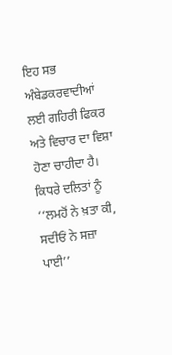ਇਹ ਸਭ ਅੰਬੇਡਕਰਵਾਦੀਆਂ ਲਈ ਗਹਿਰੀ ਫਿਕਰ ਅਤੇ ਵਿਚਾਰ ਦਾ ਵਿਸ਼ਾ ਹੋਣਾ ਚਾਹੀਦਾ ਹੈ। ਕਿਧਰੇ ਦਲਿਤਾਂ ਨੂੰ ‘‘ਲਮਹੋਂ ਨੇ ਖ਼ਤਾ ਕੀ, ਸਦੀਓਂ ਨੇ ਸਜ਼ਾ ਪਾਈ’’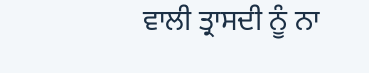ਵਾਲੀ ਤ੍ਰਾਸਦੀ ਨੂੰ ਨਾ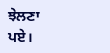ਝੇਲਣਾ ਪਏ।